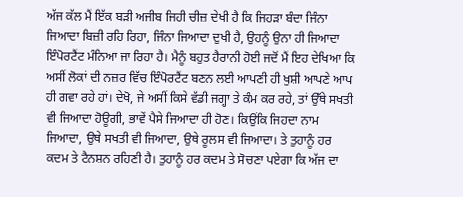ਅੱਜ ਕੱਲ ਮੈਂ ਇੱਕ ਬੜੀ ਅਜੀਬ ਜਿਹੀ ਚੀਜ਼ ਦੇਖੀ ਹੈ ਕਿ ਜਿਹੜਾ ਬੰਦਾ ਜਿੰਨਾ ਜਿਆਦਾ ਬਿਜ਼ੀ ਰਹਿ ਰਿਹਾ, ਜਿੰਨਾ ਜਿਆਦਾ ਦੁਖੀ ਹੈ, ਉਹਨੂੰ ਉਨਾ ਹੀ ਜਿਆਦਾ ਇੰਪੋਰਟੈਂਟ ਮੰਨਿਆ ਜਾ ਰਿਹਾ ਹੈ। ਮੈਨੂੰ ਬਹੁਤ ਹੈਰਾਨੀ ਹੋਈ ਜਦੋਂ ਮੈਂ ਇਹ ਦੇਖਿਆ ਕਿ ਅਸੀਂ ਲੋਕਾਂ ਦੀ ਨਜ਼ਰ ਵਿੱਚ ਇੰਪੋਰਟੈਂਟ ਬਣਨ ਲਈ ਆਪਣੀ ਹੀ ਖੁਸ਼ੀ ਆਪਣੇ ਆਪ ਹੀ ਗਵਾ ਰਹੇ ਹਾਂ। ਦੇਖੋ, ਜੇ ਅਸੀਂ ਕਿਸੇ ਵੱਡੀ ਜਗ੍ਹਾ ਤੇ ਕੰਮ ਕਰ ਰਹੇ, ਤਾਂ ਉੱਥੇ ਸਖਤੀ ਵੀ ਜਿਆਦਾ ਹੋਊਗੀ, ਭਾਵੇਂ ਪੈਸੇ ਜਿਆਦਾ ਹੀ ਹੋਣ। ਕਿਉਂਕਿ ਜਿਹਦਾ ਨਾਮ ਜਿਆਦਾ, ਉਥੇ ਸਖਤੀ ਵੀ ਜਿਆਦਾ, ਉਥੇ ਰੂਲਸ ਵੀ ਜਿਆਦਾ। ਤੇ ਤੁਹਾਨੂੰ ਹਰ ਕਦਮ ਤੇ ਟੈਨਸ਼ਨ ਰਹਿਣੀ ਹੈ। ਤੁਹਾਨੂੰ ਹਰ ਕਦਮ ਤੇ ਸੋਚਣਾ ਪਏਗਾ ਕਿ ਅੱਜ ਦਾ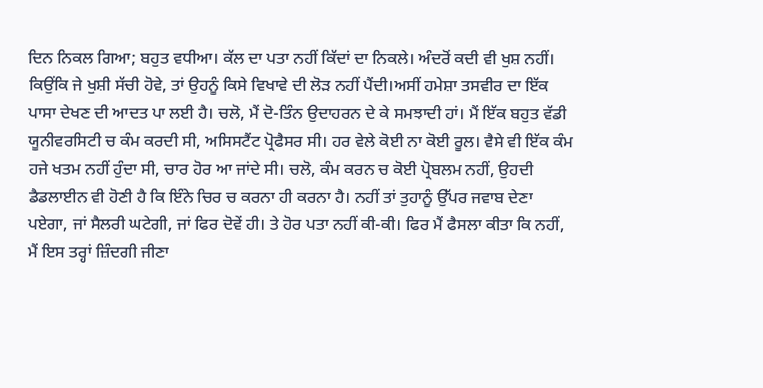ਦਿਨ ਨਿਕਲ ਗਿਆ; ਬਹੁਤ ਵਧੀਆ। ਕੱਲ ਦਾ ਪਤਾ ਨਹੀਂ ਕਿੱਦਾਂ ਦਾ ਨਿਕਲੇ। ਅੰਦਰੋਂ ਕਦੀ ਵੀ ਖੁਸ਼ ਨਹੀਂ। ਕਿਉਂਕਿ ਜੇ ਖੁਸ਼ੀ ਸੱਚੀ ਹੋਵੇ, ਤਾਂ ਉਹਨੂੰ ਕਿਸੇ ਵਿਖਾਵੇ ਦੀ ਲੋੜ ਨਹੀਂ ਪੈਂਦੀ।ਅਸੀਂ ਹਮੇਸ਼ਾ ਤਸਵੀਰ ਦਾ ਇੱਕ ਪਾਸਾ ਦੇਖਣ ਦੀ ਆਦਤ ਪਾ ਲਈ ਹੈ। ਚਲੋ, ਮੈਂ ਦੋ-ਤਿੰਨ ਉਦਾਹਰਨ ਦੇ ਕੇ ਸਮਝਾਦੀ ਹਾਂ। ਮੈਂ ਇੱਕ ਬਹੁਤ ਵੱਡੀ ਯੂਨੀਵਰਸਿਟੀ ਚ ਕੰਮ ਕਰਦੀ ਸੀ, ਅਸਿਸਟੈਂਟ ਪ੍ਰੋਫੈਸਰ ਸੀ। ਹਰ ਵੇਲੇ ਕੋਈ ਨਾ ਕੋਈ ਰੂਲ। ਵੈਸੇ ਵੀ ਇੱਕ ਕੰਮ ਹਜੇ ਖਤਮ ਨਹੀਂ ਹੁੰਦਾ ਸੀ, ਚਾਰ ਹੋਰ ਆ ਜਾਂਦੇ ਸੀ। ਚਲੋ, ਕੰਮ ਕਰਨ ਚ ਕੋਈ ਪ੍ਰੋਬਲਮ ਨਹੀਂ, ਉਹਦੀ ਡੈਡਲਾਈਨ ਵੀ ਹੋਣੀ ਹੈ ਕਿ ਇੰਨੇ ਚਿਰ ਚ ਕਰਨਾ ਹੀ ਕਰਨਾ ਹੈ। ਨਹੀਂ ਤਾਂ ਤੁਹਾਨੂੰ ਉੱਪਰ ਜਵਾਬ ਦੇਣਾ ਪਏਗਾ, ਜਾਂ ਸੈਲਰੀ ਘਟੇਗੀ, ਜਾਂ ਫਿਰ ਦੋਵੇਂ ਹੀ। ਤੇ ਹੋਰ ਪਤਾ ਨਹੀਂ ਕੀ-ਕੀ। ਫਿਰ ਮੈਂ ਫੈਸਲਾ ਕੀਤਾ ਕਿ ਨਹੀਂ, ਮੈਂ ਇਸ ਤਰ੍ਹਾਂ ਜ਼ਿੰਦਗੀ ਜੀਣਾ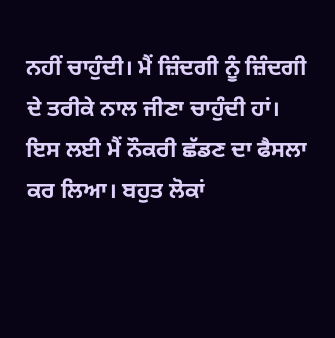ਨਹੀਂ ਚਾਹੁੰਦੀ। ਮੈਂ ਜ਼ਿੰਦਗੀ ਨੂੰ ਜ਼ਿੰਦਗੀ ਦੇ ਤਰੀਕੇ ਨਾਲ ਜੀਣਾ ਚਾਹੁੰਦੀ ਹਾਂ। ਇਸ ਲਈ ਮੈਂ ਨੌਕਰੀ ਛੱਡਣ ਦਾ ਫੈਸਲਾ ਕਰ ਲਿਆ। ਬਹੁਤ ਲੋਕਾਂ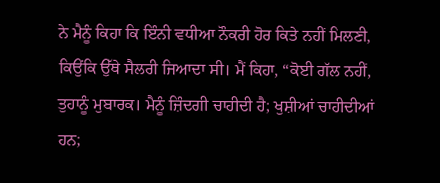ਨੇ ਮੈਨੂੰ ਕਿਹਾ ਕਿ ਇੰਨੀ ਵਧੀਆ ਨੌਕਰੀ ਹੋਰ ਕਿਤੇ ਨਹੀਂ ਮਿਲਣੀ, ਕਿਉਂਕਿ ਉੱਥੇ ਸੈਲਰੀ ਜਿਆਦਾ ਸੀ। ਮੈਂ ਕਿਹਾ, “ਕੋਈ ਗੱਲ ਨਹੀਂ, ਤੁਹਾਨੂੰ ਮੁਬਾਰਕ। ਮੈਨੂੰ ਜ਼ਿੰਦਗੀ ਚਾਹੀਦੀ ਹੈ; ਖੁਸ਼ੀਆਂ ਚਾਹੀਦੀਆਂ ਹਨ;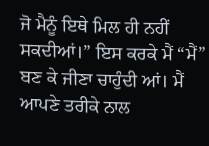ਜੋ ਮੈਨੂੰ ਇਥੇ ਮਿਲ ਹੀ ਨਹੀਂ ਸਕਦੀਆਂ।” ਇਸ ਕਰਕੇ ਮੈਂ “ਮੈਂ” ਬਣ ਕੇ ਜੀਣਾ ਚਾਹੁੰਦੀ ਆਂ। ਮੈਂ ਆਪਣੇ ਤਰੀਕੇ ਨਾਲ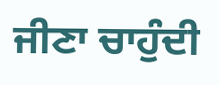ਜੀਣਾ ਚਾਹੁੰਦੀ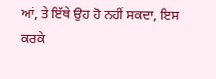ਆਂ, ਤੇ ਇੱਥੇ ਉਹ ਹੋ ਨਹੀਂ ਸਕਦਾ, ਇਸ ਕਰਕੇ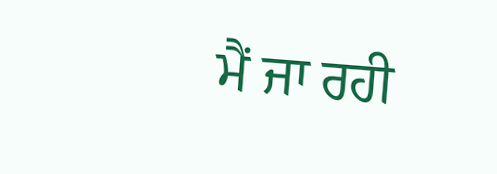ਮੈਂ ਜਾ ਰਹੀ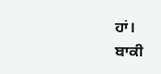ਹਾਂ।
ਬਾਕੀ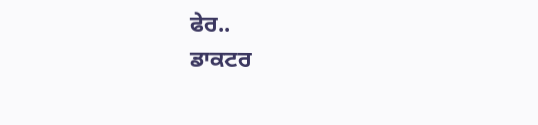ਫੇਰ..
ਡਾਕਟਰ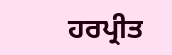ਹਰਪ੍ਰੀਤ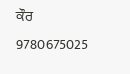ਕੌਰ
9780675025